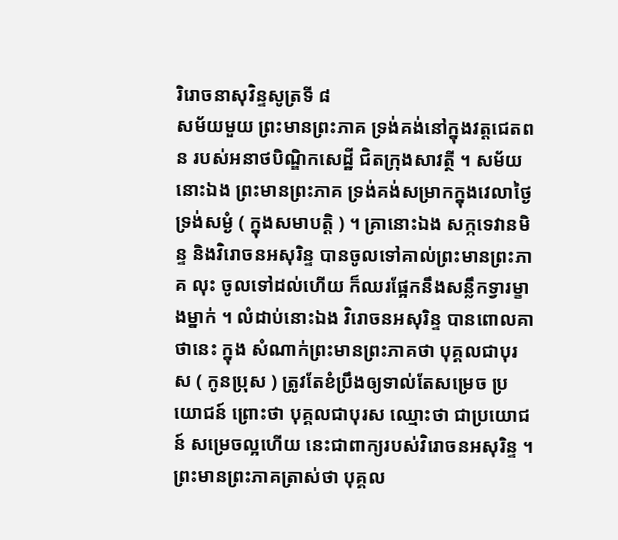រិរោចនាសុវិន្ទសូត្រទី ៨
សម័យមួយ ព្រះមានព្រះភាគ ទ្រង់គង់នៅក្នុងវត្តជេតពន របស់អនាថបិណ្ឌិកសេដ្ឋី ជិតក្រុងសាវត្ថី ។ សម័យនោះឯង ព្រះមានព្រះភាគ ទ្រង់គង់សម្រាកក្នុងវេលាថ្ងៃ ទ្រង់សម្ងំ ( ក្នុងសមាបត្តិ ) ។ គ្រានោះឯង សក្កទេវានមិន្ទ និងវិរោចនអសុរិន្ទ បានចូលទៅគាល់ព្រះមានព្រះភាគ លុះ ចូលទៅដល់ហើយ ក៏ឈរផ្អែកនឹងសន្លឹកទ្វារម្ខាងម្នាក់ ។ លំដាប់នោះឯង វិរោចនអសុរិន្ទ បានពោលគាថានេះ ក្នុង សំណាក់ព្រះមានព្រះភាគថា បុគ្គលជាបុរស ( កូនប្រុស ) ត្រូវតែខំប្រឹងឲ្យទាល់តែសម្រេច ប្រយោជន៍ ព្រោះថា បុគ្គលជាបុរស ឈ្មោះថា ជាប្រយោជន៍ សម្រេចល្អហើយ នេះជាពាក្យរបស់វិរោចនអសុរិន្ទ ។ ព្រះមានព្រះភាគត្រាស់ថា បុគ្គល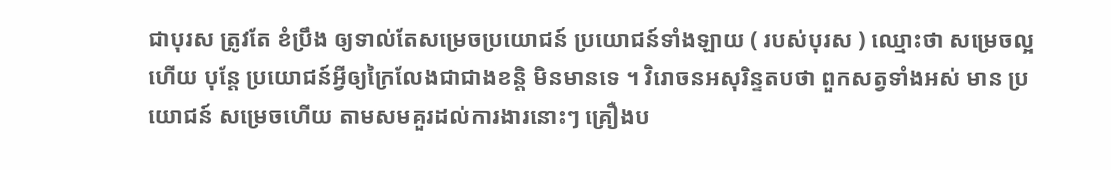ជាបុរស ត្រូវតែ ខំប្រឹង ឲ្យទាល់តែសម្រេចប្រយោជន៍ ប្រយោជន៍ទាំងឡាយ ( របស់បុរស ) ឈ្មោះថា សម្រេចល្អហើយ បុន្តែ ប្រយោជន៍អ្វីឲ្យក្រៃលែងជាជាងខន្តិ មិនមានទេ ។ វិរោចនអសុរិន្ទតបថា ពួកសត្វទាំងអស់ មាន ប្រយោជន៍ សម្រេចហើយ តាមសមគួរដល់ការងារនោះៗ គ្រឿងប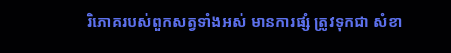រិភោគរបស់ពួកសត្វទាំងអស់ មានការផ្សំ ត្រូវទុកជា សំខា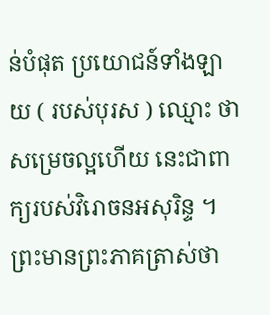ន់បំផុត ប្រយោជន៍ទាំងឡាយ ( របស់បុរស ) ឈ្មោះ ថា សម្រេចល្អហើយ នេះជាពាក្យរបស់វិរោចនអសុរិន្ទ ។ ព្រះមានព្រះភាគត្រាស់ថា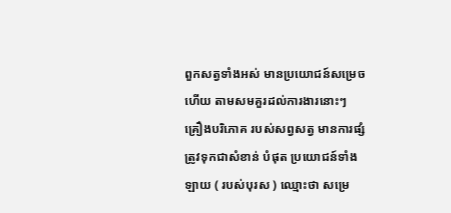ពួកសត្វទាំងអស់ មានប្រយោជន៍សម្រេចហើយ តាមសមគួរដល់ការងារនោះៗ គ្រឿងបរិភោគ របស់សព្វសត្វ មានការផ្សំ ត្រូវទុកជាសំខាន់ បំផុត ប្រយោជន៍ទាំងឡាយ ( របស់បុរស ) ឈ្មោះថា សម្រេ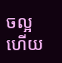ចល្អហើយ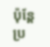ប៉ុន្តែប្រ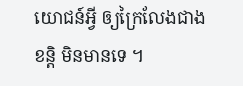យោជន៍អ្វី ឲ្យក្រៃលែងជាងខន្តិ មិនមានទេ ។